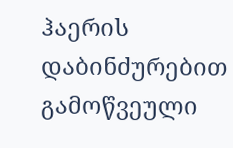ჰაერის დაბინძურებით გამოწვეული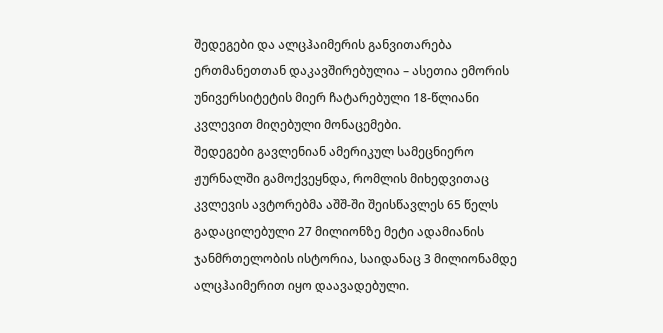შედეგები და ალცჰაიმერის განვითარება ერთმანეთთან დაკავშირებულია – ასეთია ემორის უნივერსიტეტის მიერ ჩატარებული 18-წლიანი კვლევით მიღებული მონაცემები.
შედეგები გავლენიან ამერიკულ სამეცნიერო ჟურნალში გამოქვეყნდა, რომლის მიხედვითაც კვლევის ავტორებმა აშშ-ში შეისწავლეს 65 წელს გადაცილებული 27 მილიონზე მეტი ადამიანის ჯანმრთელობის ისტორია, საიდანაც 3 მილიონამდე ალცჰაიმერით იყო დაავადებული.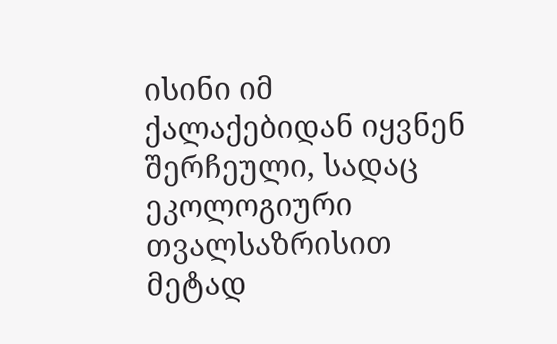ისინი იმ ქალაქებიდან იყვნენ შერჩეული, სადაც ეკოლოგიური თვალსაზრისით მეტად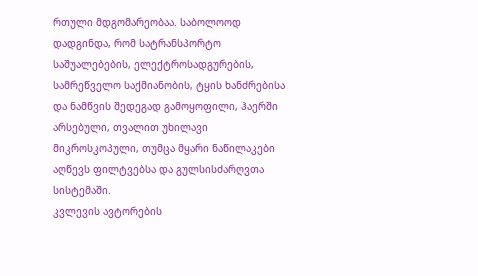რთული მდგომარეობაა. საბოლოოდ დადგინდა, რომ სატრანსპორტო საშუალებების, ელექტროსადგურების, სამრეწველო საქმიანობის, ტყის ხანძრებისა და ნამწვის შედეგად გამოყოფილი, ჰაერში არსებული, თვალით უხილავი მიკროსკოპული, თუმცა მყარი ნაწილაკები აღწევს ფილტვებსა და გულსისძარღვთა სისტემაში.
კვლევის ავტორების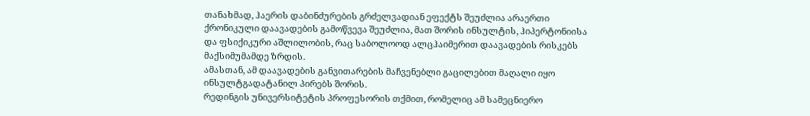თანახმად, ჰაერის დაბინძურების გრძელვადიან ეფექტს შეუძლია არაერთი ქრონიკული დაავადების გამოწვევა შეუძლია, მათ შორის ინსულტის, ჰიპერტონიისა და ფსიქიკური აშლილობის, რაც საბოლოოდ ალცჰაიმერით დაავადების რისკებს მაქსიმუმამდე ზრდის.
ამასთან, ამ დაავადების განვითარების მაჩვენებლი გაცილებით მაღალი იყო ინსულტგადატანილ პირებს შორის.
რედინგის უნივერსიტეტის პროფესორის თქმით, რომელიც ამ სამეცნიერო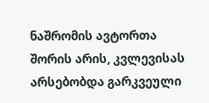ნაშრომის ავტორთა შორის არის, კვლევისას არსებობდა გარკვეული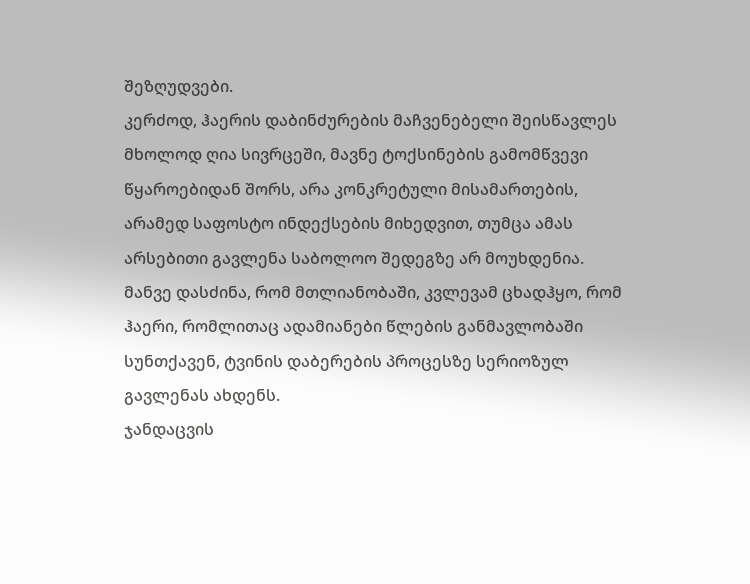შეზღუდვები.
კერძოდ, ჰაერის დაბინძურების მაჩვენებელი შეისწავლეს მხოლოდ ღია სივრცეში, მავნე ტოქსინების გამომწვევი წყაროებიდან შორს, არა კონკრეტული მისამართების, არამედ საფოსტო ინდექსების მიხედვით, თუმცა ამას არსებითი გავლენა საბოლოო შედეგზე არ მოუხდენია.
მანვე დასძინა, რომ მთლიანობაში, კვლევამ ცხადჰყო, რომ ჰაერი, რომლითაც ადამიანები წლების განმავლობაში სუნთქავენ, ტვინის დაბერების პროცესზე სერიოზულ გავლენას ახდენს.
ჯანდაცვის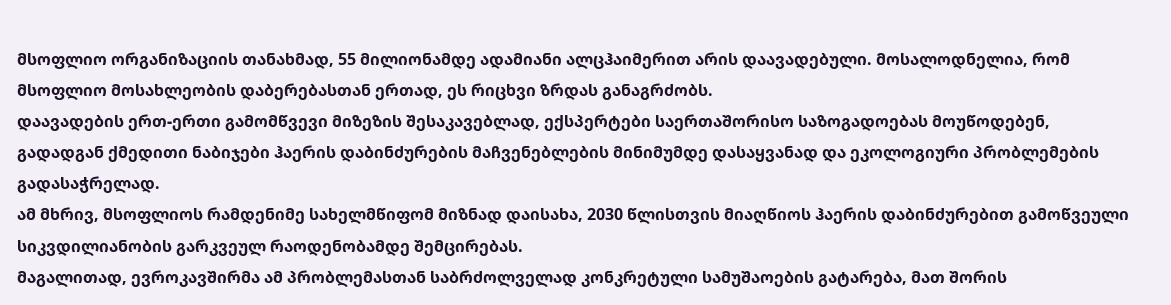მსოფლიო ორგანიზაციის თანახმად, 55 მილიონამდე ადამიანი ალცჰაიმერით არის დაავადებული. მოსალოდნელია, რომ მსოფლიო მოსახლეობის დაბერებასთან ერთად, ეს რიცხვი ზრდას განაგრძობს.
დაავადების ერთ-ერთი გამომწვევი მიზეზის შესაკავებლად, ექსპერტები საერთაშორისო საზოგადოებას მოუწოდებენ, გადადგან ქმედითი ნაბიჯები ჰაერის დაბინძურების მაჩვენებლების მინიმუმდე დასაყვანად და ეკოლოგიური პრობლემების გადასაჭრელად.
ამ მხრივ, მსოფლიოს რამდენიმე სახელმწიფომ მიზნად დაისახა, 2030 წლისთვის მიაღწიოს ჰაერის დაბინძურებით გამოწვეული სიკვდილიანობის გარკვეულ რაოდენობამდე შემცირებას.
მაგალითად, ევროკავშირმა ამ პრობლემასთან საბრძოლველად კონკრეტული სამუშაოების გატარება, მათ შორის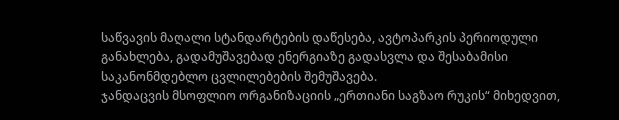საწვავის მაღალი სტანდარტების დაწესება, ავტოპარკის პერიოდული განახლება, გადამუშავებად ენერგიაზე გადასვლა და შესაბამისი საკანონმდებლო ცვლილებების შემუშავება.
ჯანდაცვის მსოფლიო ორგანიზაციის „ერთიანი საგზაო რუკის“ მიხედვით,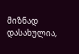მიზნად დასახულია,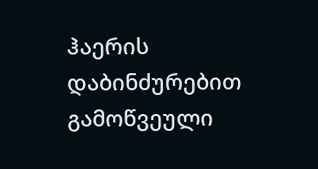ჰაერის დაბინძურებით გამოწვეული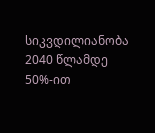სიკვდილიანობა 2040 წლამდე 50%-ით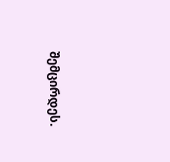შემცირდეს.